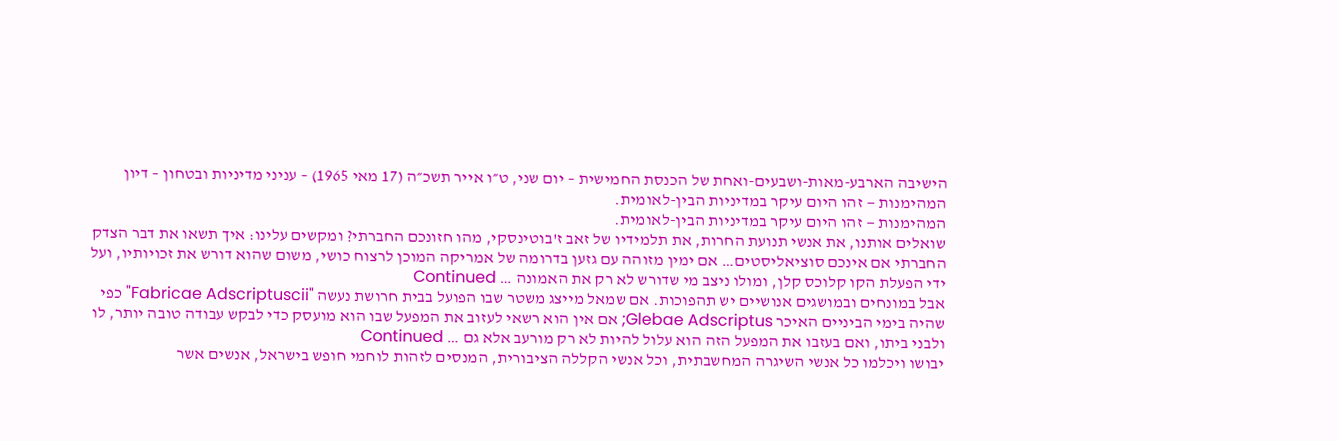הישיבה הארבע-מאות-ושבעים-ואחת של הכנסת החמישית – יום שני, ט״ו אייר תשכ״ה (17 מאי 1965) – עניני מדיניות ובטחון – דיון
המהימנות — זהו היום עיקר במדיניות הבין-לאומית.
המהימנות — זהו היום עיקר במדיניות הבין-לאומית.
שואלים אותנו, את אנשי תנועת החרות, את תלמידיו של זאב ז'בוטינסקי, מהו חזונכם החברתי? ומקשים עלינו: איך תשאו את דבר הצדק החברתי אם אינכם סוציאליסטים… אם ימין מזוהה עם גזען בדרומה של אמריקה המוכן לרצוח כושי, משום שהוא דורש את זכויותיו, ועל ידי הפעלת הקו קלוכס קלן, ומולו ניצב מי שדורש לא רק את האמונה … Continued
אבל במונחים ובמושגים אנושיים יש תהפוכות. אם שמאל מייצג משטר שבו הפועל בבית חרושת נעשה "Fabricae Adscriptuscii" כפי שהיה בימי הביניים האיכר Glebae Adscriptus; אם אין הוא רשאי לעזוב את המפעל שבו הוא מועסק כדי לבקש עבודה טובה יותר, לו ולבני ביתו, ואם בעזבו את המפעל הזה הוא עלול להיות לא רק מורעב אלא גם … Continued
יבושו ויכלמו כל אנשי השיגרה המחשבתית, וכל אנשי הקללה הציבורית, המנסים לזהות לוחמי חופש בישראל, אנשים אשר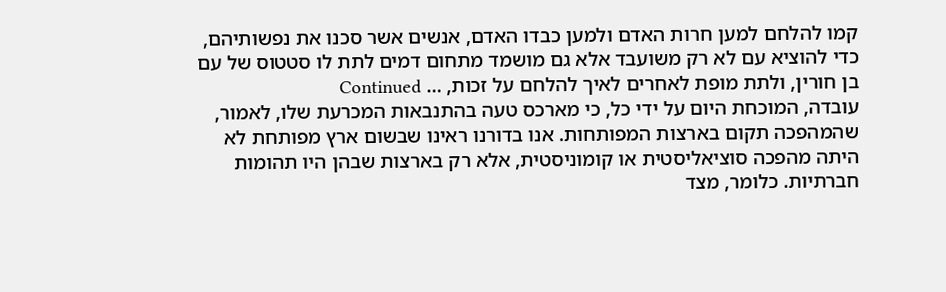קמו להלחם למען חרות האדם ולמען כבדו האדם, אנשים אשר סכנו את נפשותיהם, כדי להוציא עם לא רק משועבד אלא גם מושמד מתחום דמים לתת לו סטטוס של עם בן חורין, ולתת מופת לאחרים לאיך להלחם על זכות, … Continued
עובדה, המוכחת היום על ידי כל, כי מארכס טעה בהתנבאות המכרעת שלו, לאמור, שהמהפכה תקום בארצות המפותחות. אנו בדורנו ראינו שבשום ארץ מפותחת לא היתה מהפכה סוציאליסטית או קומוניסטית, אלא רק בארצות שבהן היו תהומות חברתיות. כלומר, מצד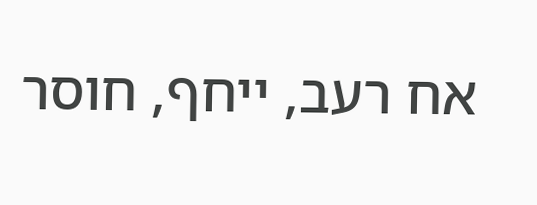אח רעב, ייחף, חוסר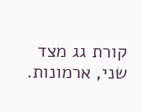קורת גג מצד שני, ארמונות.